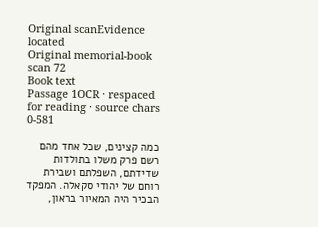Original scanEvidence located
Original memorial-book scan 72
Book text
Passage 1OCR · respaced for reading · source chars 0-581

כמה קצינים, שכל אחד מהם רשם פרק משלו בתולדות שדידתם, השפלתם ושבירת רוחם של יהודי סקאלה. המפקד הבכיר היה המאיור בראון,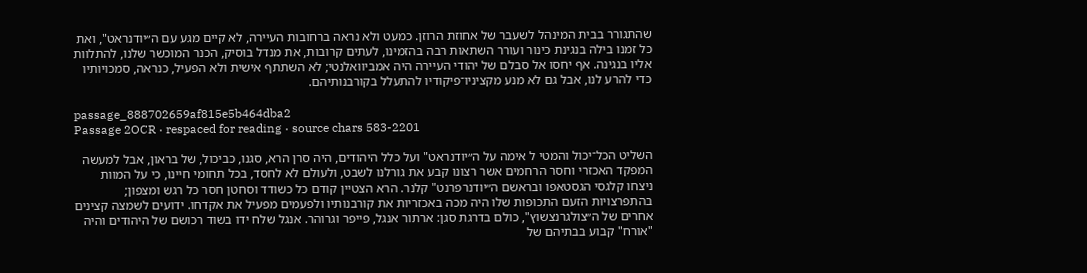שהתגורר בבית המינהל לשעבר של אחוזת הרוזן. כמעט ולא נראה ברחובות העיירה, לא קיים מגע עם ה״יודנראט", ואת כל זמנו בילה בנגינת כינור ועורר השתאות רבה בהזמינו, לעתים קרובות, את מנדל בוסיק, הכנר המוכשר שלנו, להתלוות אליו בנגינה. אף יחסו אל סבלם של יהודי העיירה היה אמביוואלנטי; לא השתתף אישית ולא הפעיל, כנראה, סמכויותיו כדי להרע לנו, אבל גם לא מנע מקציניו־פיקודיו להתעלל בקורבנותיהם.

passage_888702659af815e5b464dba2
Passage 2OCR · respaced for reading · source chars 583-2201

השליט הכל־יכול והמטי ל אימה על ה״יודנראט" ועל כלל היהודים, היה סרן הרא, סגנו, כביכול, של בראון, אבל למעשה המפקד האכזרי וחסר הרחמים אשר רצונו קבע את גורלנו לשבט, ולעולם לא לחסד, בכל תחומי חיינו, כי על המוות ניצחו קלגסי הגסטאפו ובראשם ה״יודנרפרנט" קלנר. הרא הצטיין קודם כל כשודד וסחטן חסר כל רגש ומצפון; בהתפרצויות הזעם התכופות שלו היה מכה באכזריות את קורבנותיו ולפעמים מפעיל את אקדחו. ידועים לשמצה קצינים אחרים של ה״צולגרנצשוץ", כולם בדרגת סגן: ארתור אנגל, פייפר וגרוהר. אנגל שלח ידו בשוד רכושם של היהודים והיה "אורח" קבוע בבתיהם של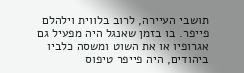תושבי העיירה, לרוב בלווית וילהלם פייפר. בו בזמן שאנגל היה מפעיל גם אגרופיו או את השוט ומשסה כלביו ביהודים, היה פייפר טיפוס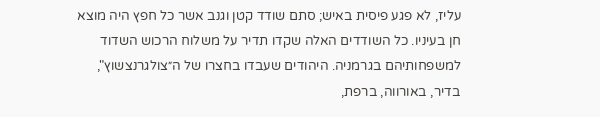עליז, לא פגע פיסית באיש; סתם שודד קטן וגנב אשר כל חפץ היה מוצא חן בעיניו. כל השודדים האלה שקדו תדיר על משלוח הרכוש השדוד למשפחותיהם בגרמניה. היהודים שעבדו בחצרו של ה״צולגרנצשוץ", בדיר, באורווה, ברפת,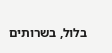בלול, בשרותים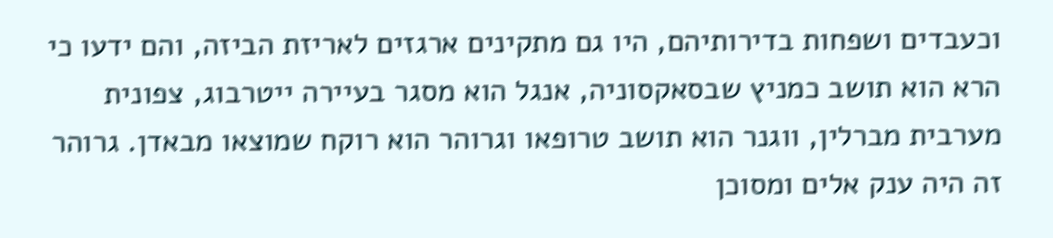וכעבדים ושפחות בדירותיהם, היו גם מתקינים ארגזים לאריזת הביזה, והם ידעו כי הרא הוא תושב כמניץ שבסאקסוניה, אנגל הוא מסגר בעיירה ייטרבוג, צפונית מערבית מברלין, ווגנר הוא תושב טרופאו וגרוהר הוא רוקח שמוצאו מבאדן. גרוהר זה היה ענק אלים ומסוכן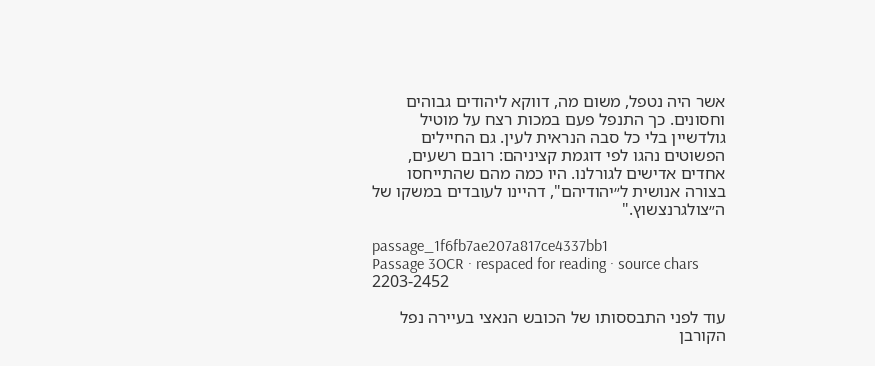אשר היה נטפל, משום מה, דווקא ליהודים גבוהים וחסונים. כך התנפל פעם במכות רצח על מוטיל גולדשיין בלי כל סבה הנראית לעין. גם החיילים הפשוטים נהגו לפי דוגמת קציניהם: רובם רשעים, אחדים אדישים לגורלנו. היו כמה מהם שהתייחסו בצורה אנושית ל״יהודיהם", דהיינו לעובדים במשקו של ה״צולגרנצשוץ."

passage_1f6fb7ae207a817ce4337bb1
Passage 3OCR · respaced for reading · source chars 2203-2452

עוד לפני התבססותו של הכובש הנאצי בעיירה נפל הקורבן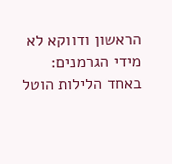הראשון ודווקא לא מידי הגרמנים: באחד הלילות הוטל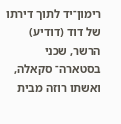רימון־יד לתוך דירתו של דוד (דודיע) הרשר, שכני בסטארה־ סקאלה, ואשתו רוזה מבית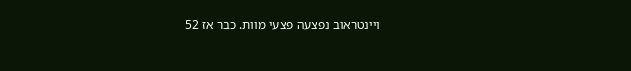ויינטראוב נפצעה פצעי מוות. כבר אז 52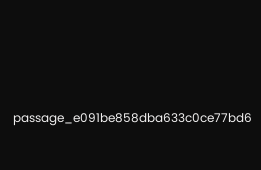passage_e091be858dba633c0ce77bd6